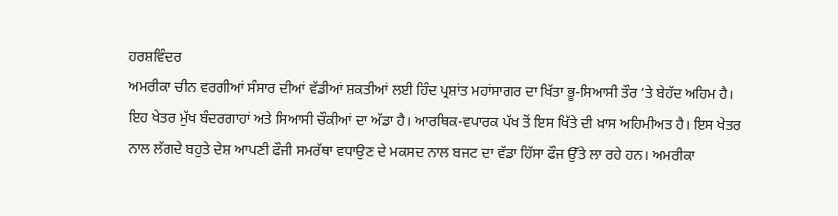ਹਰਸ਼ਵਿੰਦਰ
ਅਮਰੀਕਾ ਚੀਨ ਵਰਗੀਆਂ ਸੰਸਾਰ ਦੀਆਂ ਵੱਡੀਆਂ ਸ਼ਕਤੀਆਂ ਲਈ ਹਿੰਦ ਪ੍ਰਸ਼ਾਂਤ ਮਹਾਂਸਾਗਰ ਦਾ ਖਿੱਤਾ ਭੂ-ਸਿਆਸੀ ਤੌਰ ‘ਤੇ ਬੇਹੱਦ ਅਹਿਮ ਹੈ। ਇਹ ਖੇਤਰ ਮੁੱਖ ਬੰਦਰਗਾਹਾਂ ਅਤੇ ਸਿਆਸੀ ਚੌਕੀਆਂ ਦਾ ਅੱਡਾ ਹੈ। ਆਰਥਿਕ-ਵਪਾਰਕ ਪੱਖ ਤੋਂ ਇਸ ਖਿੱਤੇ ਦੀ ਖ਼ਾਸ ਅਹਿਮੀਅਤ ਹੈ। ਇਸ ਖੇਤਰ ਨਾਲ ਲੱਗਦੇ ਬਹੁਤੇ ਦੇਸ਼ ਆਪਣੀ ਫੌਜੀ ਸਮਰੱਥਾ ਵਧਾਉਣ ਦੇ ਮਕਸਦ ਨਾਲ ਬਜਟ ਦਾ ਵੱਡਾ ਹਿੱਸਾ ਫੌਜ ਉੱਤੇ ਲਾ ਰਹੇ ਹਨ। ਅਮਰੀਕਾ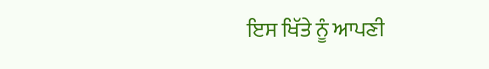ਇਸ ਖਿੱਤੇ ਨੂੰ ਆਪਣੀ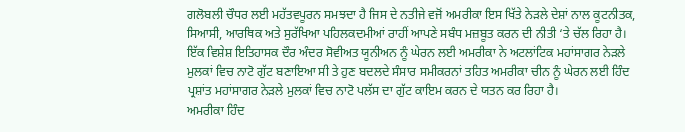ਗਲੋਬਲੀ ਚੌਧਰ ਲਈ ਮਹੱਤਵਪੂਰਨ ਸਮਝਦਾ ਹੈ ਜਿਸ ਦੇ ਨਤੀਜੇ ਵਜੋਂ ਅਮਰੀਕਾ ਇਸ ਖਿੱਤੇ ਨੇੜਲੇ ਦੇਸ਼ਾਂ ਨਾਲ ਕੂਟਨੀਤਕ, ਸਿਆਸੀ, ਆਰਥਿਕ ਅਤੇ ਸੁਰੱਖਿਆ ਪਹਿਲਕਦਮੀਆਂ ਰਾਹੀਂ ਆਪਣੇ ਸਬੰਧ ਮਜ਼ਬੂਤ ਕਰਨ ਦੀ ਨੀਤੀ ‘ਤੇ ਚੱਲ ਰਿਹਾ ਹੈ। ਇੱਕ ਵਿਸ਼ੇਸ਼ ਇਤਿਹਾਸਕ ਦੌਰ ਅੰਦਰ ਸੋਵੀਅਤ ਯੂਨੀਅਨ ਨੂੰ ਘੇਰਨ ਲਈ ਅਮਰੀਕਾ ਨੇ ਅਟਲਾਂਟਿਕ ਮਹਾਂਸਾਗਰ ਨੇੜਲੇ ਮੁਲਕਾਂ ਵਿਚ ਨਾਟੋ ਗੁੱਟ ਬਣਾਇਆ ਸੀ ਤੇ ਹੁਣ ਬਦਲਦੇ ਸੰਸਾਰ ਸਮੀਕਰਨਾਂ ਤਹਿਤ ਅਮਰੀਕਾ ਚੀਨ ਨੂੰ ਘੇਰਨ ਲਈ ਹਿੰਦ ਪ੍ਰਸ਼ਾਂਤ ਮਹਾਂਸਾਗਰ ਨੇੜਲੇ ਮੁਲਕਾਂ ਵਿਚ ਨਾਟੋ ਪਲੱਸ ਦਾ ਗੁੱਟ ਕਾਇਮ ਕਰਨ ਦੇ ਯਤਨ ਕਰ ਰਿਹਾ ਹੈ।
ਅਮਰੀਕਾ ਹਿੰਦ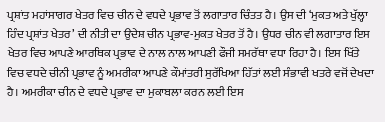ਪ੍ਰਸ਼ਾਂਤ ਮਹਾਂਸਾਗਰ ਖੇਤਰ ਵਿਚ ਚੀਨ ਦੇ ਵਧਦੇ ਪ੍ਰਭਾਵ ਤੋਂ ਲਗਾਤਾਰ ਚਿੰਤਤ ਹੈ। ਉਸ ਦੀ ‘ਮੁਕਤ ਅਤੇ ਖੁੱਲ੍ਹਾ ਹਿੰਦ ਪ੍ਰਸ਼ਾਂਤ ਖੇਤਰ’ ਦੀ ਨੀਤੀ ਦਾ ਉਦੇਸ਼ ਚੀਨ ਪ੍ਰਭਾਵ-ਮੁਕਤ ਖੇਤਰ ਤੋਂ ਹੈ। ਉਧਰ ਚੀਨ ਵੀ ਲਗਾਤਾਰ ਇਸ ਖੇਤਰ ਵਿਚ ਆਪਣੇ ਆਰਥਿਕ ਪ੍ਰਭਾਵ ਦੇ ਨਾਲ ਨਾਲ ਆਪਣੀ ਫੌਜੀ ਸਮਰੱਥਾ ਵਧਾ ਰਿਹਾ ਹੈ। ਇਸ ਖਿੱਤੇ ਵਿਚ ਵਧਦੇ ਚੀਨੀ ਪ੍ਰਭਾਵ ਨੂੰ ਅਮਰੀਕਾ ਆਪਣੇ ਕੌਮਾਂਤਰੀ ਸੁਰੱਖਿਆ ਹਿੱਤਾਂ ਲਈ ਸੰਭਾਵੀ ਖਤਰੇ ਵਜੋਂ ਦੇਖਦਾ ਹੈ। ਅਮਰੀਕਾ ਚੀਨ ਦੇ ਵਧਦੇ ਪ੍ਰਭਾਵ ਦਾ ਮੁਕਾਬਲਾ ਕਰਨ ਲਈ ਇਸ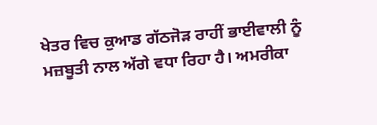ਖੇਤਰ ਵਿਚ ਕੁਆਡ ਗੱਠਜੋੜ ਰਾਹੀਂ ਭਾਈਵਾਲੀ ਨੂੰ ਮਜ਼ਬੂਤੀ ਨਾਲ ਅੱਗੇ ਵਧਾ ਰਿਹਾ ਹੈ। ਅਮਰੀਕਾ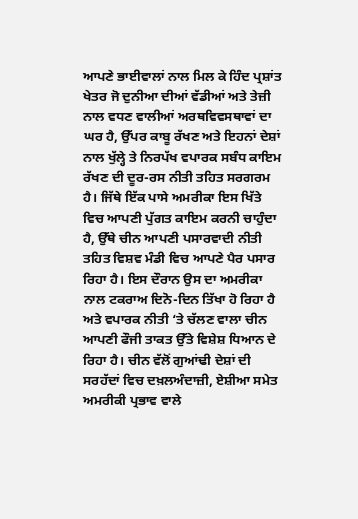ਆਪਣੇ ਭਾਈਵਾਲਾਂ ਨਾਲ ਮਿਲ ਕੇ ਹਿੰਦ ਪ੍ਰਸ਼ਾਂਤ ਖੇਤਰ ਜੋ ਦੁਨੀਆ ਦੀਆਂ ਵੱਡੀਆਂ ਅਤੇ ਤੇਜ਼ੀ ਨਾਲ ਵਧਣ ਵਾਲੀਆਂ ਅਰਥਵਿਵਸਥਾਵਾਂ ਦਾ ਘਰ ਹੈ, ਉੱਪਰ ਕਾਬੂ ਰੱਖਣ ਅਤੇ ਇਹਨਾਂ ਦੇਸ਼ਾਂ ਨਾਲ ਖੁੱਲ੍ਹੇ ਤੇ ਨਿਰਪੱਖ ਵਪਾਰਕ ਸਬੰਧ ਕਾਇਮ ਰੱਖਣ ਦੀ ਦੂਰ-ਰਸ ਨੀਤੀ ਤਹਿਤ ਸਰਗਰਮ ਹੈ। ਜਿੱਥੇ ਇੱਕ ਪਾਸੇ ਅਮਰੀਕਾ ਇਸ ਖਿੱਤੇ ਵਿਚ ਆਪਣੀ ਪੁੱਗਤ ਕਾਇਮ ਕਰਨੀ ਚਾਹੁੰਦਾ ਹੈ, ਉੱਥੇ ਚੀਨ ਆਪਣੀ ਪਸਾਰਵਾਦੀ ਨੀਤੀ ਤਹਿਤ ਵਿਸ਼ਵ ਮੰਡੀ ਵਿਚ ਆਪਣੇ ਪੈਰ ਪਸਾਰ ਰਿਹਾ ਹੈ। ਇਸ ਦੌਰਾਨ ਉਸ ਦਾ ਅਮਰੀਕਾ ਨਾਲ ਟਕਰਾਅ ਦਿਨੋ-ਦਿਨ ਤਿੱਖਾ ਹੋ ਰਿਹਾ ਹੈ ਅਤੇ ਵਪਾਰਕ ਨੀਤੀ ‘ਤੇ ਚੱਲਣ ਵਾਲਾ ਚੀਨ ਆਪਣੀ ਫੌਜੀ ਤਾਕਤ ਉੱਤੇ ਵਿਸ਼ੇਸ਼ ਧਿਆਨ ਦੇ ਰਿਹਾ ਹੈ। ਚੀਨ ਵੱਲੋਂ ਗੁਆਂਢੀ ਦੇਸ਼ਾਂ ਦੀ ਸਰਹੱਦਾਂ ਵਿਚ ਦਖ਼ਲਅੰਦਾਜ਼ੀ, ਏਸ਼ੀਆ ਸਮੇਤ ਅਮਰੀਕੀ ਪ੍ਰਭਾਵ ਵਾਲੇ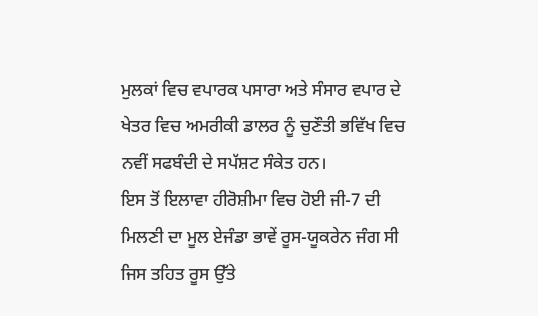ਮੁਲਕਾਂ ਵਿਚ ਵਪਾਰਕ ਪਸਾਰਾ ਅਤੇ ਸੰਸਾਰ ਵਪਾਰ ਦੇ ਖੇਤਰ ਵਿਚ ਅਮਰੀਕੀ ਡਾਲਰ ਨੂੰ ਚੁਣੌਤੀ ਭਵਿੱਖ ਵਿਚ ਨਵੀਂ ਸਫਬੰਦੀ ਦੇ ਸਪੱਸ਼ਟ ਸੰਕੇਤ ਹਨ।
ਇਸ ਤੋਂ ਇਲਾਵਾ ਹੀਰੋਸ਼ੀਮਾ ਵਿਚ ਹੋਈ ਜੀ-7 ਦੀ ਮਿਲਣੀ ਦਾ ਮੂਲ ਏਜੰਡਾ ਭਾਵੇਂ ਰੂਸ-ਯੂਕਰੇਨ ਜੰਗ ਸੀ ਜਿਸ ਤਹਿਤ ਰੂਸ ਉੱਤੇ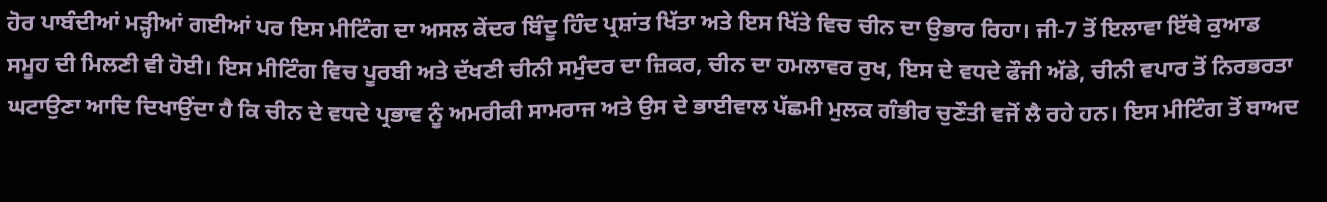ਹੋਰ ਪਾਬੰਦੀਆਂ ਮੜ੍ਹੀਆਂ ਗਈਆਂ ਪਰ ਇਸ ਮੀਟਿੰਗ ਦਾ ਅਸਲ ਕੇਂਦਰ ਬਿੰਦੂ ਹਿੰਦ ਪ੍ਰਸ਼ਾਂਤ ਖਿੱਤਾ ਅਤੇ ਇਸ ਖਿੱਤੇ ਵਿਚ ਚੀਨ ਦਾ ਉਭਾਰ ਰਿਹਾ। ਜੀ-7 ਤੋਂ ਇਲਾਵਾ ਇੱਥੇ ਕੁਆਡ ਸਮੂਹ ਦੀ ਮਿਲਣੀ ਵੀ ਹੋਈ। ਇਸ ਮੀਟਿੰਗ ਵਿਚ ਪੂਰਬੀ ਅਤੇ ਦੱਖਣੀ ਚੀਨੀ ਸਮੁੰਦਰ ਦਾ ਜ਼ਿਕਰ, ਚੀਨ ਦਾ ਹਮਲਾਵਰ ਰੁਖ, ਇਸ ਦੇ ਵਧਦੇ ਫੌਜੀ ਅੱਡੇ, ਚੀਨੀ ਵਪਾਰ ਤੋਂ ਨਿਰਭਰਤਾ ਘਟਾਉਣਾ ਆਦਿ ਦਿਖਾਉਂਦਾ ਹੈ ਕਿ ਚੀਨ ਦੇ ਵਧਦੇ ਪ੍ਰਭਾਵ ਨੂੰ ਅਮਰੀਕੀ ਸਾਮਰਾਜ ਅਤੇ ਉਸ ਦੇ ਭਾਈਵਾਲ ਪੱਛਮੀ ਮੁਲਕ ਗੰਭੀਰ ਚੁਣੌਤੀ ਵਜੋਂ ਲੈ ਰਹੇ ਹਨ। ਇਸ ਮੀਟਿੰਗ ਤੋਂ ਬਾਅਦ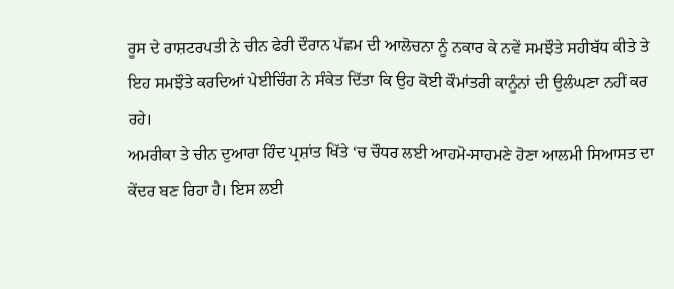ਰੂਸ ਦੇ ਰਾਸ਼ਟਰਪਤੀ ਨੇ ਚੀਨ ਫੇਰੀ ਦੌਰਾਨ ਪੱਛਮ ਦੀ ਆਲੋਚਨਾ ਨੂੰ ਨਕਾਰ ਕੇ ਨਵੇਂ ਸਮਝੌਤੇ ਸਹੀਬੱਧ ਕੀਤੇ ਤੇ ਇਹ ਸਮਝੌਤੇ ਕਰਦਿਆਂ ਪੇਈਚਿੰਗ ਨੇ ਸੰਕੇਤ ਦਿੱਤਾ ਕਿ ਉਹ ਕੋਈ ਕੌਮਾਂਤਰੀ ਕਾਨੂੰਨਾਂ ਦੀ ਉਲੰਘਣਾ ਨਹੀਂ ਕਰ ਰਹੇ।
ਅਮਰੀਕਾ ਤੇ ਚੀਨ ਦੁਆਰਾ ਹਿੰਦ ਪ੍ਰਸ਼ਾਂਤ ਖਿੱਤੇ ‘ਚ ਚੌਧਰ ਲਈ ਆਹਮੋ-ਸਾਹਮਣੇ ਹੋਣਾ ਆਲਮੀ ਸਿਆਸਤ ਦਾ ਕੇਂਦਰ ਬਣ ਰਿਹਾ ਹੈ। ਇਸ ਲਈ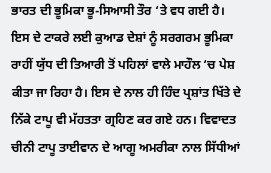ਭਾਰਤ ਦੀ ਭੂਮਿਕਾ ਭੂ-ਸਿਆਸੀ ਤੌਰ ‘ਤੇ ਵਧ ਗਈ ਹੈ। ਇਸ ਦੇ ਟਾਕਰੇ ਲਈ ਕੁਆਡ ਦੇਸ਼ਾਂ ਨੂੰ ਸਰਗਰਮ ਭੂਮਿਕਾ ਰਾਹੀਂ ਯੁੱਧ ਦੀ ਤਿਆਰੀ ਤੋਂ ਪਹਿਲਾਂ ਵਾਲੇ ਮਾਹੌਲ ‘ਚ ਪੇਸ਼ ਕੀਤਾ ਜਾ ਰਿਹਾ ਹੈ। ਇਸ ਦੇ ਨਾਲ ਹੀ ਹਿੰਦ ਪ੍ਰਸ਼ਾਂਤ ਖਿੱਤੇ ਦੇ ਨਿੱਕੇ ਟਾਪੂ ਵੀ ਮੱਹਤਤਾ ਗ੍ਰਹਿਣ ਕਰ ਗਏ ਹਨ। ਵਿਵਾਦਤ ਚੀਨੀ ਟਾਪੂ ਤਾਈਵਾਨ ਦੇ ਆਗੂ ਅਮਰੀਕਾ ਨਾਲ ਸਿੱਧੀਆਂ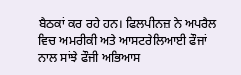ਬੈਠਕਾਂ ਕਰ ਰਹੇ ਹਨ। ਫਿਲਪੀਨਜ਼ ਨੇ ਅਪਰੈਲ ਵਿਚ ਅਮਰੀਕੀ ਅਤੇ ਆਸਟਰੇਲਿਆਈ ਫੌਜਾਂ ਨਾਲ ਸਾਂਝੇ ਫੌਜੀ ਅਭਿਆਸ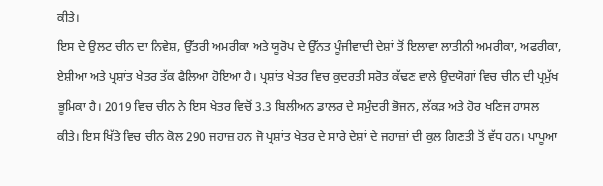ਕੀਤੇ।
ਇਸ ਦੇ ਉਲਟ ਚੀਨ ਦਾ ਨਿਵੇਸ਼, ਉੱਤਰੀ ਅਮਰੀਕਾ ਅਤੇ ਯੂਰੋਪ ਦੇ ਉੱਨਤ ਪੂੰਜੀਵਾਦੀ ਦੇਸ਼ਾਂ ਤੋਂ ਇਲਾਵਾ ਲਾਤੀਨੀ ਅਮਰੀਕਾ, ਅਫਰੀਕਾ, ਏਸ਼ੀਆ ਅਤੇ ਪ੍ਰਸ਼ਾਂਤ ਖੇਤਰ ਤੱਕ ਫੈਲਿਆ ਹੋਇਆ ਹੈ। ਪ੍ਰਸ਼ਾਂਤ ਖੇਤਰ ਵਿਚ ਕੁਦਰਤੀ ਸਰੋਤ ਕੱਢਣ ਵਾਲੇ ਉਦਯੋਗਾਂ ਵਿਚ ਚੀਨ ਦੀ ਪ੍ਰਮੁੱਖ ਭੂਮਿਕਾ ਹੈ। 2019 ਵਿਚ ਚੀਨ ਨੇ ਇਸ ਖੇਤਰ ਵਿਚੋਂ 3.3 ਬਿਲੀਅਨ ਡਾਲਰ ਦੇ ਸਮੁੰਦਰੀ ਭੋਜਨ, ਲੱਕੜ ਅਤੇ ਹੋਰ ਖਣਿਜ ਹਾਸਲ ਕੀਤੇ। ਇਸ ਖਿੱਤੇ ਵਿਚ ਚੀਨ ਕੋਲ 290 ਜਹਾਜ਼ ਹਨ ਜੋ ਪ੍ਰਸ਼ਾਂਤ ਖੇਤਰ ਦੇ ਸਾਰੇ ਦੇਸ਼ਾਂ ਦੇ ਜਹਾਜ਼ਾਂ ਦੀ ਕੁਲ ਗਿਣਤੀ ਤੋਂ ਵੱਧ ਹਨ। ਪਾਪੂਆ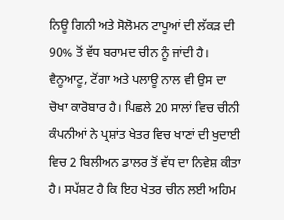ਨਿਊ ਗਿਨੀ ਅਤੇ ਸੋਲੋਮਨ ਟਾਪੂਆਂ ਦੀ ਲੱਕੜ ਦੀ 90% ਤੋਂ ਵੱਧ ਬਰਾਮਦ ਚੀਨ ਨੂੰ ਜਾਂਦੀ ਹੈ। ਵੈਨੂਆਟੂ, ਟੋਂਗਾ ਅਤੇ ਪਲਾਊ ਨਾਲ ਵੀ ਉਸ ਦਾ ਚੋਖਾ ਕਾਰੋਬਾਰ ਹੈ। ਪਿਛਲੇ 20 ਸਾਲਾਂ ਵਿਚ ਚੀਨੀ ਕੰਪਨੀਆਂ ਨੇ ਪ੍ਰਸ਼ਾਂਤ ਖੇਤਰ ਵਿਚ ਖਾਣਾਂ ਦੀ ਖੁਦਾਈ ਵਿਚ 2 ਬਿਲੀਅਨ ਡਾਲਰ ਤੋਂ ਵੱਧ ਦਾ ਨਿਵੇਸ਼ ਕੀਤਾ ਹੈ। ਸਪੱਸ਼ਟ ਹੈ ਕਿ ਇਹ ਖੇਤਰ ਚੀਨ ਲਈ ਅਹਿਮ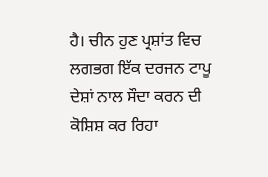ਹੈ। ਚੀਨ ਹੁਣ ਪ੍ਰਸ਼ਾਂਤ ਵਿਚ ਲਗਭਗ ਇੱਕ ਦਰਜਨ ਟਾਪੂ ਦੇਸ਼ਾਂ ਨਾਲ ਸੌਦਾ ਕਰਨ ਦੀ ਕੋਸ਼ਿਸ਼ ਕਰ ਰਿਹਾ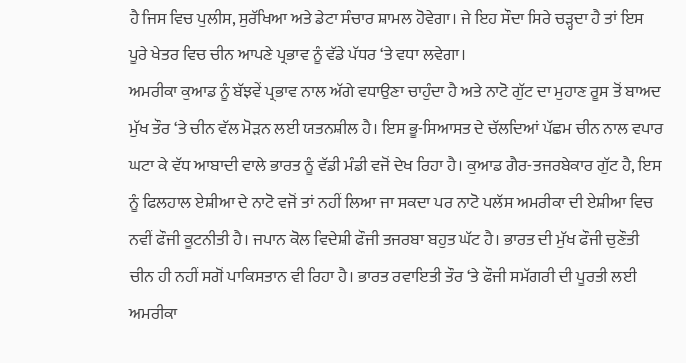ਹੈ ਜਿਸ ਵਿਚ ਪੁਲੀਸ, ਸੁਰੱਖਿਆ ਅਤੇ ਡੇਟਾ ਸੰਚਾਰ ਸ਼ਾਮਲ ਹੋਵੇਗਾ। ਜੇ ਇਹ ਸੌਦਾ ਸਿਰੇ ਚੜ੍ਹਦਾ ਹੈ ਤਾਂ ਇਸ ਪੂਰੇ ਖੇਤਰ ਵਿਚ ਚੀਨ ਆਪਣੇ ਪ੍ਰਭਾਵ ਨੂੰ ਵੱਡੇ ਪੱਧਰ ‘ਤੇ ਵਧਾ ਲਵੇਗਾ।
ਅਮਰੀਕਾ ਕੁਆਡ ਨੂੰ ਬੱਝਵੇਂ ਪ੍ਰਭਾਵ ਨਾਲ ਅੱਗੇ ਵਧਾਉਣਾ ਚਾਹੁੰਦਾ ਹੈ ਅਤੇ ਨਾਟੋ ਗੁੱਟ ਦਾ ਮੁਹਾਣ ਰੂਸ ਤੋਂ ਬਾਅਦ ਮੁੱਖ ਤੌਰ ‘ਤੇ ਚੀਨ ਵੱਲ ਮੋੜਨ ਲਈ ਯਤਨਸ਼ੀਲ ਹੈ। ਇਸ ਭੂ-ਸਿਆਸਤ ਦੇ ਚੱਲਦਿਆਂ ਪੱਛਮ ਚੀਨ ਨਾਲ ਵਪਾਰ ਘਟਾ ਕੇ ਵੱਧ ਆਬਾਦੀ ਵਾਲੇ ਭਾਰਤ ਨੂੰ ਵੱਡੀ ਮੰਡੀ ਵਜੋਂ ਦੇਖ ਰਿਹਾ ਹੈ। ਕੁਆਡ ਗੈਰ-ਤਜਰਬੇਕਾਰ ਗੁੱਟ ਹੈ, ਇਸ ਨੂੰ ਫਿਲਹਾਲ ਏਸ਼ੀਆ ਦੇ ਨਾਟੋ ਵਜੋਂ ਤਾਂ ਨਹੀਂ ਲਿਆ ਜਾ ਸਕਦਾ ਪਰ ਨਾਟੋ ਪਲੱਸ ਅਮਰੀਕਾ ਦੀ ਏਸ਼ੀਆ ਵਿਚ ਨਵੀਂ ਫੌਜੀ ਕੂਟਨੀਤੀ ਹੈ। ਜਪਾਨ ਕੋਲ ਵਿਦੇਸ਼ੀ ਫੌਜੀ ਤਜਰਬਾ ਬਹੁਤ ਘੱਟ ਹੈ। ਭਾਰਤ ਦੀ ਮੁੱਖ ਫੌਜੀ ਚੁਣੌਤੀ ਚੀਨ ਹੀ ਨਹੀਂ ਸਗੋਂ ਪਾਕਿਸਤਾਨ ਵੀ ਰਿਹਾ ਹੈ। ਭਾਰਤ ਰਵਾਇਤੀ ਤੌਰ ‘ਤੇ ਫੌਜੀ ਸਮੱਗਰੀ ਦੀ ਪੂਰਤੀ ਲਈ ਅਮਰੀਕਾ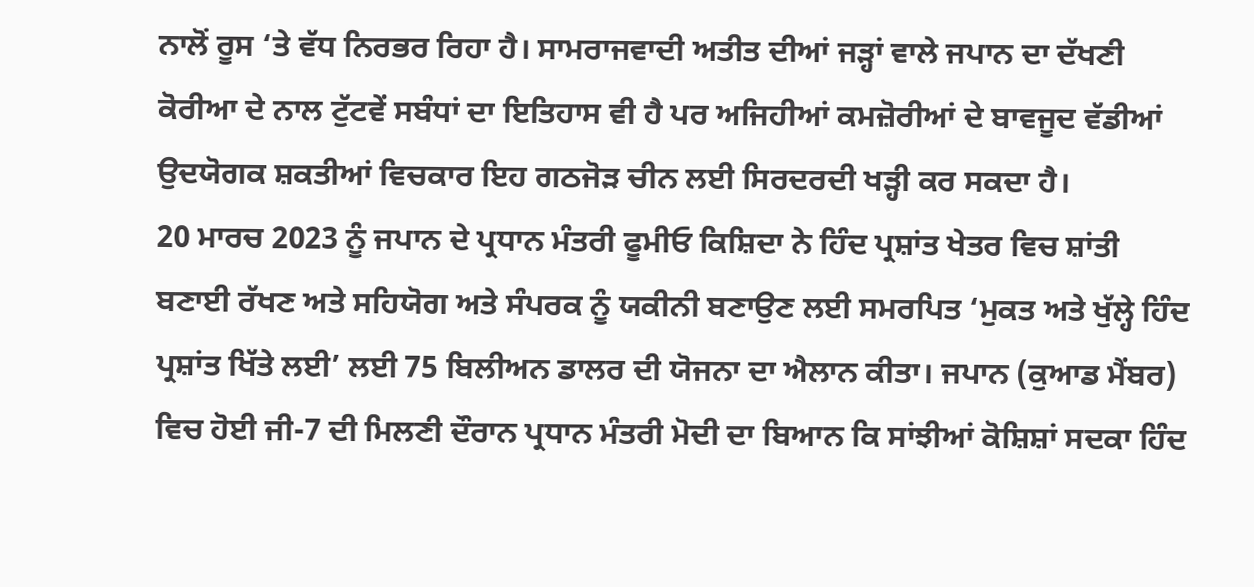ਨਾਲੋਂ ਰੂਸ ‘ਤੇ ਵੱਧ ਨਿਰਭਰ ਰਿਹਾ ਹੈ। ਸਾਮਰਾਜਵਾਦੀ ਅਤੀਤ ਦੀਆਂ ਜੜ੍ਹਾਂ ਵਾਲੇ ਜਪਾਨ ਦਾ ਦੱਖਣੀ ਕੋਰੀਆ ਦੇ ਨਾਲ ਟੁੱਟਵੇਂ ਸਬੰਧਾਂ ਦਾ ਇਤਿਹਾਸ ਵੀ ਹੈ ਪਰ ਅਜਿਹੀਆਂ ਕਮਜ਼ੋਰੀਆਂ ਦੇ ਬਾਵਜੂਦ ਵੱਡੀਆਂ ਉਦਯੋਗਕ ਸ਼ਕਤੀਆਂ ਵਿਚਕਾਰ ਇਹ ਗਠਜੋੜ ਚੀਨ ਲਈ ਸਿਰਦਰਦੀ ਖੜ੍ਹੀ ਕਰ ਸਕਦਾ ਹੈ।
20 ਮਾਰਚ 2023 ਨੂੰ ਜਪਾਨ ਦੇ ਪ੍ਰਧਾਨ ਮੰਤਰੀ ਫੂਮੀਓ ਕਿਸ਼ਿਦਾ ਨੇ ਹਿੰਦ ਪ੍ਰਸ਼ਾਂਤ ਖੇਤਰ ਵਿਚ ਸ਼ਾਂਤੀ ਬਣਾਈ ਰੱਖਣ ਅਤੇ ਸਹਿਯੋਗ ਅਤੇ ਸੰਪਰਕ ਨੂੰ ਯਕੀਨੀ ਬਣਾਉਣ ਲਈ ਸਮਰਪਿਤ ‘ਮੁਕਤ ਅਤੇ ਖੁੱਲ੍ਹੇ ਹਿੰਦ ਪ੍ਰਸ਼ਾਂਤ ਖਿੱਤੇ ਲਈ’ ਲਈ 75 ਬਿਲੀਅਨ ਡਾਲਰ ਦੀ ਯੋਜਨਾ ਦਾ ਐਲਾਨ ਕੀਤਾ। ਜਪਾਨ (ਕੁਆਡ ਮੈਂਬਰ) ਵਿਚ ਹੋਈ ਜੀ-7 ਦੀ ਮਿਲਣੀ ਦੌਰਾਨ ਪ੍ਰਧਾਨ ਮੰਤਰੀ ਮੋਦੀ ਦਾ ਬਿਆਨ ਕਿ ਸਾਂਝੀਆਂ ਕੋਸ਼ਿਸ਼ਾਂ ਸਦਕਾ ਹਿੰਦ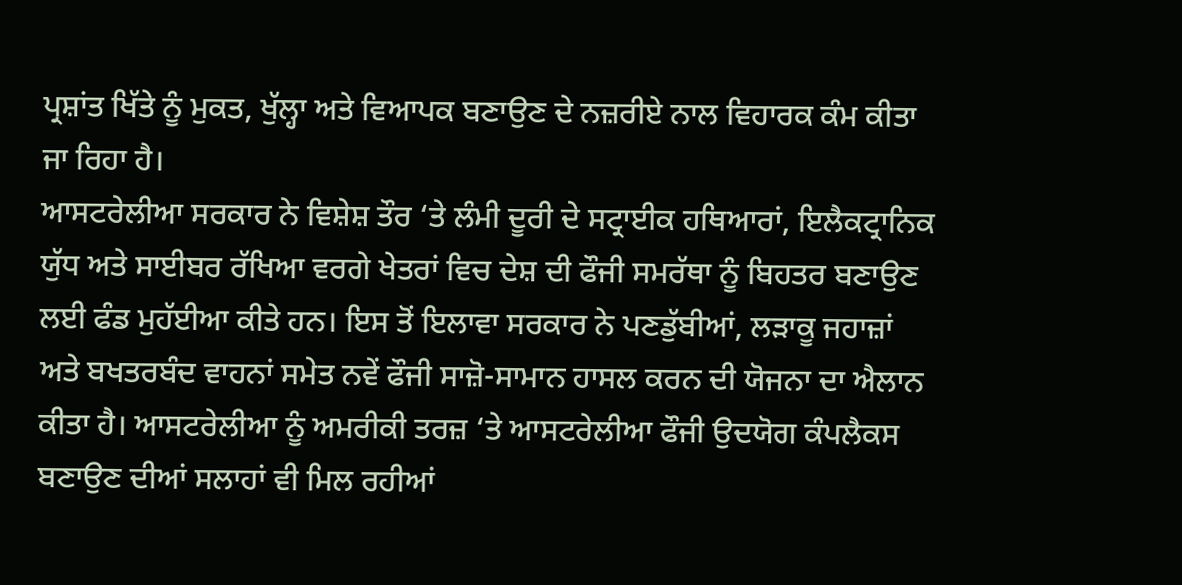ਪ੍ਰਸ਼ਾਂਤ ਖਿੱਤੇ ਨੂੰ ਮੁਕਤ, ਖੁੱਲ੍ਹਾ ਅਤੇ ਵਿਆਪਕ ਬਣਾਉਣ ਦੇ ਨਜ਼ਰੀਏ ਨਾਲ ਵਿਹਾਰਕ ਕੰਮ ਕੀਤਾ ਜਾ ਰਿਹਾ ਹੈ।
ਆਸਟਰੇਲੀਆ ਸਰਕਾਰ ਨੇ ਵਿਸ਼ੇਸ਼ ਤੌਰ ‘ਤੇ ਲੰਮੀ ਦੂਰੀ ਦੇ ਸਟ੍ਰਾਈਕ ਹਥਿਆਰਾਂ, ਇਲੈਕਟ੍ਰਾਨਿਕ ਯੁੱਧ ਅਤੇ ਸਾਈਬਰ ਰੱਖਿਆ ਵਰਗੇ ਖੇਤਰਾਂ ਵਿਚ ਦੇਸ਼ ਦੀ ਫੌਜੀ ਸਮਰੱਥਾ ਨੂੰ ਬਿਹਤਰ ਬਣਾਉਣ ਲਈ ਫੰਡ ਮੁਹੱਈਆ ਕੀਤੇ ਹਨ। ਇਸ ਤੋਂ ਇਲਾਵਾ ਸਰਕਾਰ ਨੇ ਪਣਡੁੱਬੀਆਂ, ਲੜਾਕੂ ਜਹਾਜ਼ਾਂ ਅਤੇ ਬਖਤਰਬੰਦ ਵਾਹਨਾਂ ਸਮੇਤ ਨਵੇਂ ਫੌਜੀ ਸਾਜ਼ੋ-ਸਾਮਾਨ ਹਾਸਲ ਕਰਨ ਦੀ ਯੋਜਨਾ ਦਾ ਐਲਾਨ ਕੀਤਾ ਹੈ। ਆਸਟਰੇਲੀਆ ਨੂੰ ਅਮਰੀਕੀ ਤਰਜ਼ ‘ਤੇ ਆਸਟਰੇਲੀਆ ਫੌਜੀ ਉਦਯੋਗ ਕੰਪਲੈਕਸ ਬਣਾਉਣ ਦੀਆਂ ਸਲਾਹਾਂ ਵੀ ਮਿਲ ਰਹੀਆਂ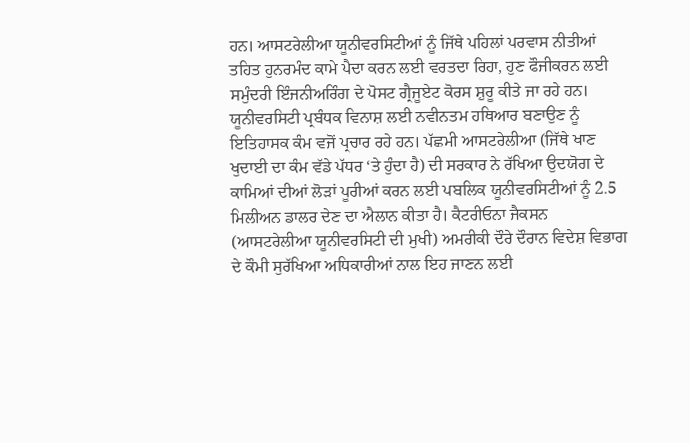ਹਨ। ਆਸਟਰੇਲੀਆ ਯੂਨੀਵਰਸਿਟੀਆਂ ਨੂੰ ਜਿੱਥੇ ਪਹਿਲਾਂ ਪਰਵਾਸ ਨੀਤੀਆਂ ਤਹਿਤ ਹੁਨਰਮੰਦ ਕਾਮੇ ਪੈਦਾ ਕਰਨ ਲਈ ਵਰਤਦਾ ਰਿਹਾ, ਹੁਣ ਫੌਜੀਕਰਨ ਲਈ ਸਮੁੰਦਰੀ ਇੰਜਨੀਅਰਿੰਗ ਦੇ ਪੋਸਟ ਗ੍ਰੈਜੂਏਟ ਕੋਰਸ ਸ਼ੁਰੂ ਕੀਤੇ ਜਾ ਰਹੇ ਹਨ। ਯੂਨੀਵਰਸਿਟੀ ਪ੍ਰਬੰਧਕ ਵਿਨਾਸ਼ ਲਈ ਨਵੀਨਤਮ ਹਥਿਆਰ ਬਣਾਉਣ ਨੂੰ ਇਤਿਹਾਸਕ ਕੰਮ ਵਜੋਂ ਪ੍ਰਚਾਰ ਰਹੇ ਹਨ। ਪੱਛਮੀ ਆਸਟਰੇਲੀਆ (ਜਿੱਥੇ ਖਾਣ ਖੁਦਾਈ ਦਾ ਕੰਮ ਵੱਡੇ ਪੱਧਰ ‘ਤੇ ਹੁੰਦਾ ਹੈ) ਦੀ ਸਰਕਾਰ ਨੇ ਰੱਖਿਆ ਉਦਯੋਗ ਦੇ ਕਾਮਿਆਂ ਦੀਆਂ ਲੋੜਾਂ ਪੂਰੀਆਂ ਕਰਨ ਲਈ ਪਬਲਿਕ ਯੂਨੀਵਰਸਿਟੀਆਂ ਨੂੰ 2.5 ਮਿਲੀਅਨ ਡਾਲਰ ਦੇਣ ਦਾ ਐਲਾਨ ਕੀਤਾ ਹੈ। ਕੈਟਰੀਓਨਾ ਜੈਕਸਨ (ਆਸਟਰੇਲੀਆ ਯੂਨੀਵਰਸਿਟੀ ਦੀ ਮੁਖੀ) ਅਮਰੀਕੀ ਦੌਰੇ ਦੌਰਾਨ ਵਿਦੇਸ਼ ਵਿਭਾਗ ਦੇ ਕੌਮੀ ਸੁਰੱਖਿਆ ਅਧਿਕਾਰੀਆਂ ਨਾਲ ਇਹ ਜਾਣਨ ਲਈ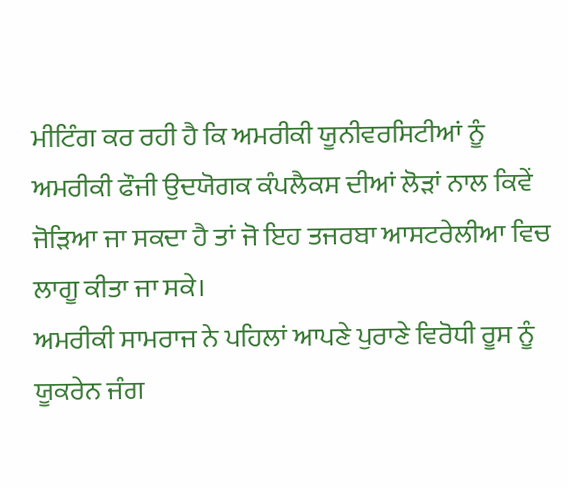ਮੀਟਿੰਗ ਕਰ ਰਹੀ ਹੈ ਕਿ ਅਮਰੀਕੀ ਯੂਨੀਵਰਸਿਟੀਆਂ ਨੂੰ ਅਮਰੀਕੀ ਫੌਜੀ ਉਦਯੋਗਕ ਕੰਪਲੈਕਸ ਦੀਆਂ ਲੋੜਾਂ ਨਾਲ ਕਿਵੇਂ ਜੋੜਿਆ ਜਾ ਸਕਦਾ ਹੈ ਤਾਂ ਜੋ ਇਹ ਤਜਰਬਾ ਆਸਟਰੇਲੀਆ ਵਿਚ ਲਾਗੂ ਕੀਤਾ ਜਾ ਸਕੇ।
ਅਮਰੀਕੀ ਸਾਮਰਾਜ ਨੇ ਪਹਿਲਾਂ ਆਪਣੇ ਪੁਰਾਣੇ ਵਿਰੋਧੀ ਰੂਸ ਨੂੰ ਯੂਕਰੇਨ ਜੰਗ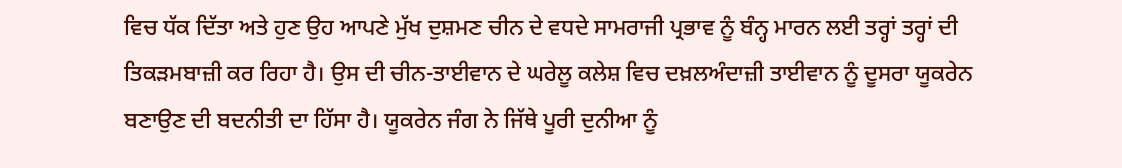ਵਿਚ ਧੱਕ ਦਿੱਤਾ ਅਤੇ ਹੁਣ ਉਹ ਆਪਣੇ ਮੁੱਖ ਦੁਸ਼ਮਣ ਚੀਨ ਦੇ ਵਧਦੇ ਸਾਮਰਾਜੀ ਪ੍ਰਭਾਵ ਨੂੰ ਬੰਨ੍ਹ ਮਾਰਨ ਲਈ ਤਰ੍ਹਾਂ ਤਰ੍ਹਾਂ ਦੀ ਤਿਕੜਮਬਾਜ਼ੀ ਕਰ ਰਿਹਾ ਹੈ। ਉਸ ਦੀ ਚੀਨ-ਤਾਈਵਾਨ ਦੇ ਘਰੇਲੂ ਕਲੇਸ਼ ਵਿਚ ਦਖ਼ਲਅੰਦਾਜ਼ੀ ਤਾਈਵਾਨ ਨੂੰ ਦੂਸਰਾ ਯੂਕਰੇਨ ਬਣਾਉਣ ਦੀ ਬਦਨੀਤੀ ਦਾ ਹਿੱਸਾ ਹੈ। ਯੂਕਰੇਨ ਜੰਗ ਨੇ ਜਿੱਥੇ ਪੂਰੀ ਦੁਨੀਆ ਨੂੰ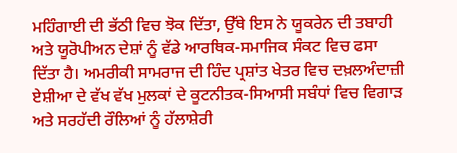ਮਹਿੰਗਾਈ ਦੀ ਭੱਠੀ ਵਿਚ ਝੋਕ ਦਿੱਤਾ, ਉੱਥੇ ਇਸ ਨੇ ਯੂਕਰੇਨ ਦੀ ਤਬਾਹੀ ਅਤੇ ਯੂਰੋਪੀਅਨ ਦੇਸ਼ਾਂ ਨੂੰ ਵੱਡੇ ਆਰਥਿਕ-ਸਮਾਜਿਕ ਸੰਕਟ ਵਿਚ ਫਸਾ ਦਿੱਤਾ ਹੈ। ਅਮਰੀਕੀ ਸਾਮਰਾਜ ਦੀ ਹਿੰਦ ਪ੍ਰਸ਼ਾਂਤ ਖੇਤਰ ਵਿਚ ਦਖ਼ਲਅੰਦਾਜ਼ੀ ਏਸ਼ੀਆ ਦੇ ਵੱਖ ਵੱਖ ਮੁਲਕਾਂ ਦੇ ਕੂਟਨੀਤਕ-ਸਿਆਸੀ ਸਬੰਧਾਂ ਵਿਚ ਵਿਗਾੜ ਅਤੇ ਸਰਹੱਦੀ ਰੌਲਿਆਂ ਨੂੰ ਹੱਲਾਸ਼ੇਰੀ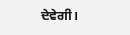ਦੇਵੇਗੀ।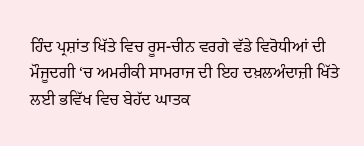ਹਿੰਦ ਪ੍ਰਸ਼ਾਂਤ ਖਿੱਤੇ ਵਿਚ ਰੂਸ-ਚੀਨ ਵਰਗੇ ਵੱਡੇ ਵਿਰੋਧੀਆਂ ਦੀ ਮੌਜੂਦਗੀ ‘ਚ ਅਮਰੀਕੀ ਸਾਮਰਾਜ ਦੀ ਇਹ ਦਖ਼ਲਅੰਦਾਜ਼ੀ ਖਿੱਤੇ ਲਈ ਭਵਿੱਖ ਵਿਚ ਬੇਹੱਦ ਘਾਤਕ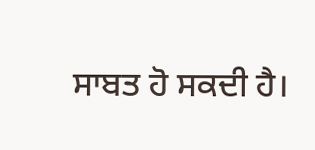ਸਾਬਤ ਹੋ ਸਕਦੀ ਹੈ।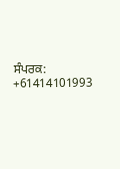ਸੰਪਰਕ: +61414101993